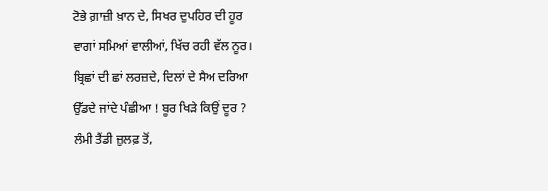ਟੋਭੇ ਗ਼ਾਜ਼ੀ ਖ਼ਾਨ ਦੇ, ਸਿਖਰ ਦੁਪਹਿਰ ਦੀ ਹੂਰ
ਵਾਗਾਂ ਸਮਿਆਂ ਵਾਲੀਆਂ, ਖਿੱਚ ਰਹੀ ਵੱਲ ਨੂਰ।
ਬ੍ਰਿਛਾਂ ਦੀ ਛਾਂ ਲਰਜ਼ਦੇ, ਦਿਲਾਂ ਦੇ ਸੈਅ ਦਰਿਆ
ਉੱਡਦੇ ਜਾਂਦੇ ਪੰਛੀਆ ! ਬੂਰ ਖਿੜੇ ਕਿਉਂ ਦੂਰ ?
ਲੰਮੀ ਤੈਂਡੀ ਜ਼ੁਲਫ਼ ਤੋਂ,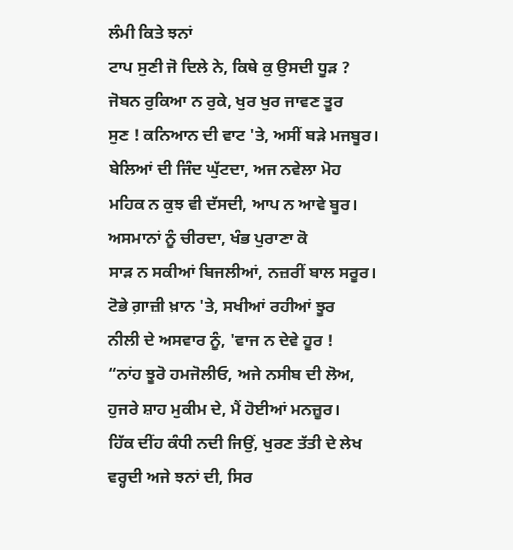ਲੰਮੀ ਕਿਤੇ ਝਨਾਂ
ਟਾਪ ਸੁਣੀ ਜੋ ਦਿਲੇ ਨੇ, ਕਿਥੇ ਕੁ ਉਸਦੀ ਧੂੜ ?
ਜੋਬਨ ਰੁਕਿਆ ਨ ਰੁਕੇ, ਖੁਰ ਖੁਰ ਜਾਵਣ ਤੂਰ
ਸੁਣ ! ਕਨਿਆਨ ਦੀ ਵਾਟ 'ਤੇ, ਅਸੀਂ ਬੜੇ ਮਜਬੂਰ।
ਬੇਲਿਆਂ ਦੀ ਜਿੰਦ ਘੁੱਟਦਾ, ਅਜ ਨਵੇਲਾ ਮੋਹ
ਮਹਿਕ ਨ ਕੁਝ ਵੀ ਦੱਸਦੀ, ਆਪ ਨ ਆਵੇ ਬੂਰ।
ਅਸਮਾਨਾਂ ਨੂੰ ਚੀਰਦਾ, ਖੰਭ ਪੁਰਾਣਾ ਕੋ
ਸਾੜ ਨ ਸਕੀਆਂ ਬਿਜਲੀਆਂ, ਨਜ਼ਰੀਂ ਬਾਲ ਸਰੂਰ।
ਟੋਭੇ ਗ਼ਾਜ਼ੀ ਖ਼ਾਨ 'ਤੇ, ਸਖੀਆਂ ਰਹੀਆਂ ਝੂਰ
ਨੀਲੀ ਦੇ ਅਸਵਾਰ ਨੂੰ, 'ਵਾਜ ਨ ਦੇਵੇ ਹੂਰ !
“ਨਾਂਹ ਝੂਰੋ ਹਮਜੋਲੀਓ, ਅਜੇ ਨਸੀਬ ਦੀ ਲੋਅ,
ਹੁਜਰੇ ਸ਼ਾਹ ਮੁਕੀਮ ਦੇ, ਮੈਂ ਹੋਈਆਂ ਮਨਜ਼ੂਰ।
ਹਿੱਕ ਦੀਂਹ ਕੰਧੀ ਨਦੀ ਜਿਉਂ, ਖੁਰਣ ਤੱਤੀ ਦੇ ਲੇਖ
ਵਰ੍ਹਦੀ ਅਜੇ ਝਨਾਂ ਦੀ, ਸਿਰ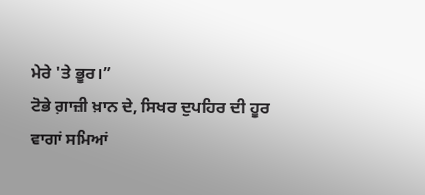ਮੇਰੇ 'ਤੇ ਭੂਰ।”
ਟੋਭੇ ਗ਼ਾਜ਼ੀ ਖ਼ਾਨ ਦੇ, ਸਿਖਰ ਦੁਪਹਿਰ ਦੀ ਹੂਰ
ਵਾਗਾਂ ਸਮਿਆਂ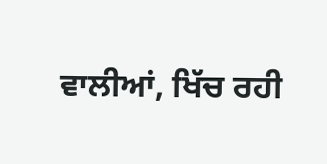ਵਾਲੀਆਂ, ਖਿੱਚ ਰਹੀ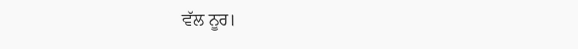ਵੱਲ ਨੂਰ।